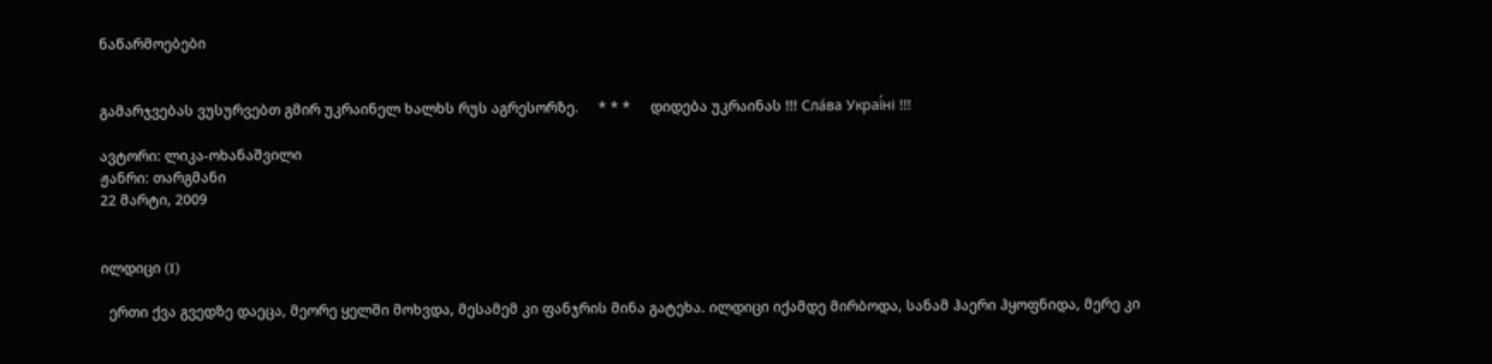ნაწარმოებები


გამარჯვებას ვუსურვებთ გმირ უკრაინელ ხალხს რუს აგრესორზე.     * * *     დიდება უკრაინას !!! Сла́ва Украї́ні !!!

ავტორი: ლიკა-ოხანაშვილი
ჟანრი: თარგმანი
22 მარტი, 2009


ილდიცი (I)

  ერთი ქვა გვედზე დაეცა, მეორე ყელში მოხვდა, მესამემ კი ფანჯრის მინა გატეხა. ილდიცი იქამდე მირბოდა, სანამ ჰაერი ჰყოფნიდა, მერე კი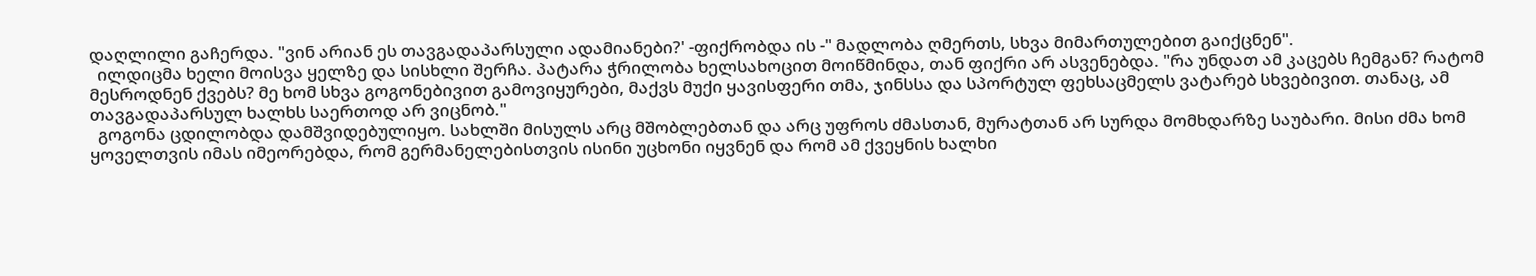დაღლილი გაჩერდა. "ვინ არიან ეს თავგადაპარსული ადამიანები?' -ფიქრობდა ის -" მადლობა ღმერთს, სხვა მიმართულებით გაიქცნენ".
  ილდიცმა ხელი მოისვა ყელზე და სისხლი შერჩა. პატარა ჭრილობა ხელსახოცით მოიწმინდა, თან ფიქრი არ ასვენებდა. "რა უნდათ ამ კაცებს ჩემგან? რატომ მესროდნენ ქვებს? მე ხომ სხვა გოგონებივით გამოვიყურები, მაქვს მუქი ყავისფერი თმა, ჯინსსა და სპორტულ ფეხსაცმელს ვატარებ სხვებივით. თანაც, ამ თავგადაპარსულ ხალხს საერთოდ არ ვიცნობ."
  გოგონა ცდილობდა დამშვიდებულიყო. სახლში მისულს არც მშობლებთან და არც უფროს ძმასთან, მურატთან არ სურდა მომხდარზე საუბარი. მისი ძმა ხომ ყოველთვის იმას იმეორებდა, რომ გერმანელებისთვის ისინი უცხონი იყვნენ და რომ ამ ქვეყნის ხალხი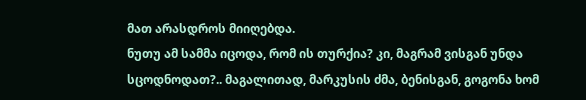მათ არასდროს მიიღებდა.
ნუთუ ამ სამმა იცოდა, რომ ის თურქია? კი, მაგრამ ვისგან უნდა სცოდნოდათ?.. მაგალითად, მარკუსის ძმა, ბენისგან, გოგონა ხომ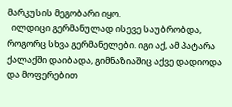მარკუსის მეგობარი იყო.
  ილდიცი გერმანულად ისევე საუბრობდა, როგორც სხვა გერმანელები. იგი აქ, ამ პატარა ქალაქში დაიბადა, გიმნაზიაშიც აქვე დადიოდა და მოფერებით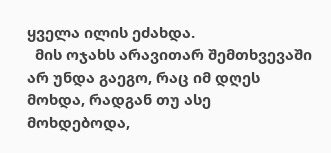ყველა ილის ეძახდა.
  მის ოჯახს არავითარ შემთხვევაში არ უნდა გაეგო, რაც იმ დღეს მოხდა, რადგან თუ ასე მოხდებოდა,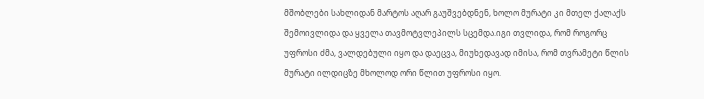მშობლები სახლიდან მარტოს აღარ გაუშვებდნენ, ხოლო მურატი კი მთელ ქალაქს შემოივლიდა და ყველა თავმოტვლეპილს სცემდა.იგი თვლიდა, რომ როგორც უფროსი ძმა, ვალდებული იყო და დაეცვა, მიუხედავად იმისა, რომ თვრამეტი წლის მურატი ილდიცზე მხოლოდ ორი წლით უფროსი იყო.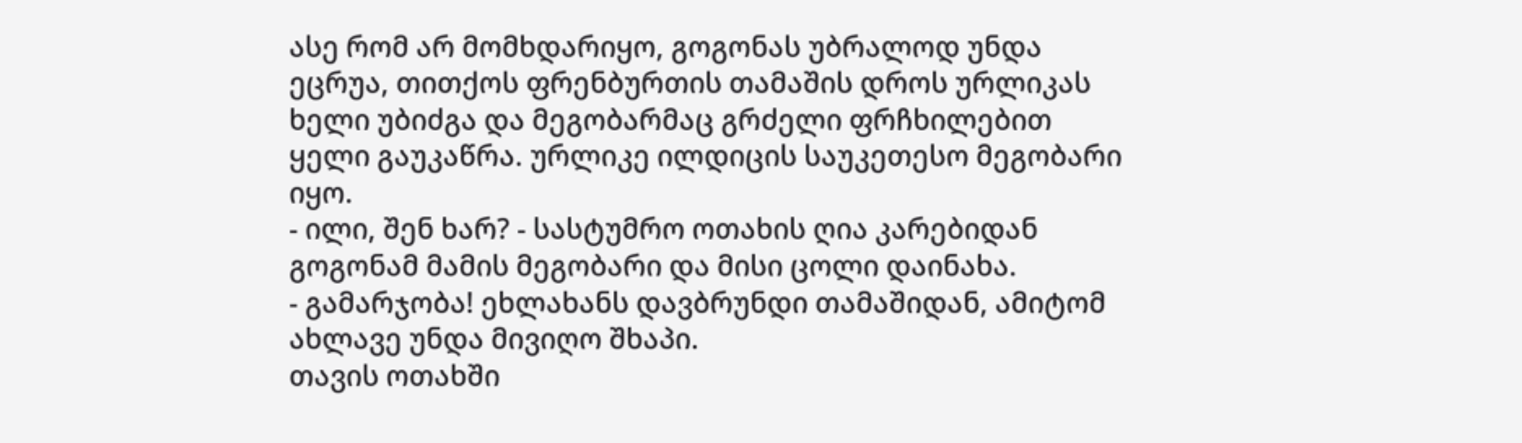ასე რომ არ მომხდარიყო, გოგონას უბრალოდ უნდა ეცრუა, თითქოს ფრენბურთის თამაშის დროს ურლიკას ხელი უბიძგა და მეგობარმაც გრძელი ფრჩხილებით ყელი გაუკაწრა. ურლიკე ილდიცის საუკეთესო მეგობარი იყო.
- ილი, შენ ხარ? - სასტუმრო ოთახის ღია კარებიდან გოგონამ მამის მეგობარი და მისი ცოლი დაინახა.
- გამარჯობა! ეხლახანს დავბრუნდი თამაშიდან, ამიტომ ახლავე უნდა მივიღო შხაპი.
თავის ოთახში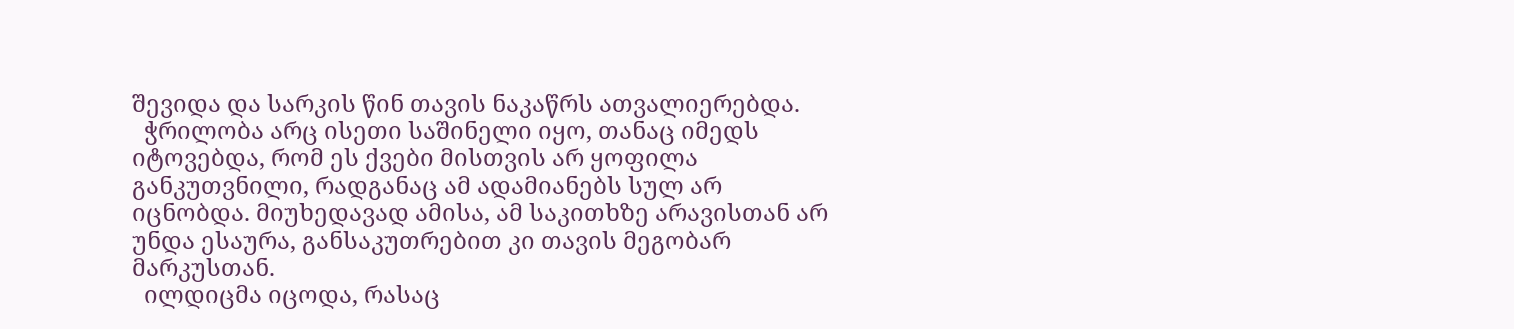შევიდა და სარკის წინ თავის ნაკაწრს ათვალიერებდა.
  ჭრილობა არც ისეთი საშინელი იყო, თანაც იმედს იტოვებდა, რომ ეს ქვები მისთვის არ ყოფილა განკუთვნილი, რადგანაც ამ ადამიანებს სულ არ იცნობდა. მიუხედავად ამისა, ამ საკითხზე არავისთან არ უნდა ესაურა, განსაკუთრებით კი თავის მეგობარ მარკუსთან.
  ილდიცმა იცოდა, რასაც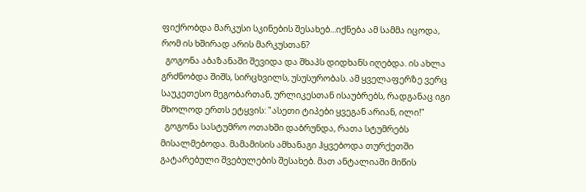ფიქრობდა მარკუსი სკინების შესახებ...იქნება ამ სამმა იცოდა, რომ ის ხშირად არის მარკუსთან?
  გოგონა აბაზანაში შევიდა და შხაპს დიდხანს იღებდა. ის ახლა გრძნობდა შიშს, სირცხვილს, უსუსურობას. ამ ყველაფერზე ვერც საუკეთესო მეგობართან, ურლიკესთან ისაუბრებს, რადგანაც იგი მხოლოდ ერთს ეტყვის: "ასეთი ტიპები ყვეგან არიან, ილი!"
  გოგონა სასტუმრო ოთახში დაბრუნდა, რათა სტუმრებს მისალმებოდა. მამამისის ამხანაგი ჰყვებოდა თურქეთში გატარებული შვებულების შესახებ. მათ ანტალიაში მიწის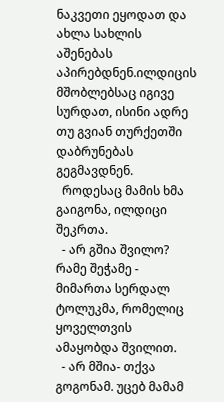ნაკვეთი ეყოდათ და ახლა სახლის აშენებას აპირებდნენ.ილდიცის მშობლებსაც იგივე სურდათ, ისინი ადრე თუ გვიან თურქეთში დაბრუნებას გეგმავდნენ.
  როდესაც მამის ხმა გაიგონა, ილდიცი შეკრთა.
  - არ გშია შვილო? რამე შეჭამე - მიმართა სერდალ ტოლუკმა, რომელიც ყოველთვის ამაყობდა შვილით.
  - არ მშია- თქვა გოგონამ. უცებ მამამ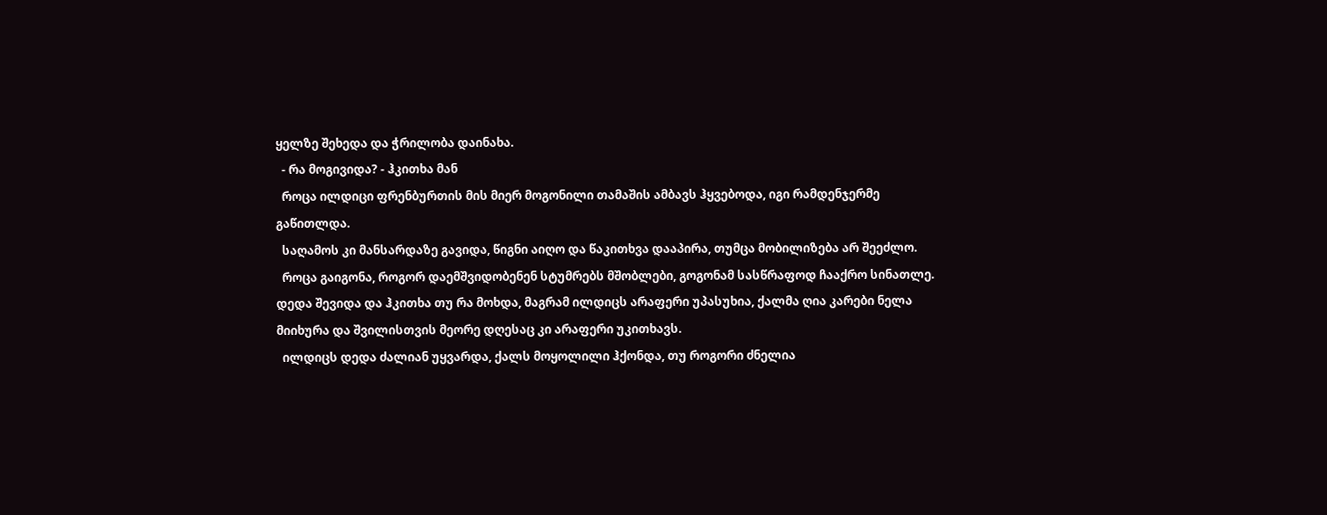ყელზე შეხედა და ჭრილობა დაინახა.
  - რა მოგივიდა? - ჰკითხა მან
  როცა ილდიცი ფრენბურთის მის მიერ მოგონილი თამაშის ამბავს ჰყვებოდა, იგი რამდენჯერმე გაწითლდა.
  საღამოს კი მანსარდაზე გავიდა, წიგნი აიღო და წაკითხვა დააპირა, თუმცა მობილიზება არ შეეძლო.
  როცა გაიგონა, როგორ დაემშვიდობენენ სტუმრებს მშობლები, გოგონამ სასწრაფოდ ჩააქრო სინათლე. დედა შევიდა და ჰკითხა თუ რა მოხდა, მაგრამ ილდიცს არაფერი უპასუხია, ქალმა ღია კარები ნელა მიიხურა და შვილისთვის მეორე დღესაც კი არაფერი უკითხავს.
  ილდიცს დედა ძალიან უყვარდა, ქალს მოყოლილი ჰქონდა, თუ როგორი ძნელია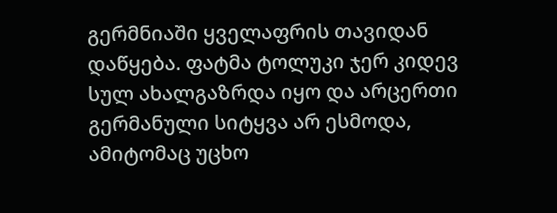გერმნიაში ყველაფრის თავიდან დაწყება. ფატმა ტოლუკი ჯერ კიდევ სულ ახალგაზრდა იყო და არცერთი გერმანული სიტყვა არ ესმოდა, ამიტომაც უცხო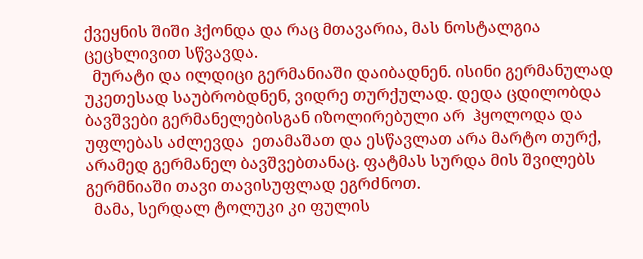ქვეყნის შიში ჰქონდა და რაც მთავარია, მას ნოსტალგია ცეცხლივით სწვავდა.
  მურატი და ილდიცი გერმანიაში დაიბადნენ. ისინი გერმანულად უკეთესად საუბრობდნენ, ვიდრე თურქულად. დედა ცდილობდა ბავშვები გერმანელებისგან იზოლირებული არ  ჰყოლოდა და უფლებას აძლევდა  ეთამაშათ და ესწავლათ არა მარტო თურქ, არამედ გერმანელ ბავშვებთანაც. ფატმას სურდა მის შვილებს გერმნიაში თავი თავისუფლად ეგრძნოთ.
  მამა, სერდალ ტოლუკი კი ფულის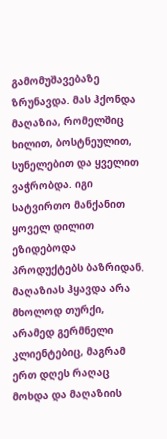გამომუშავებაზე ზრუნავდა. მას ჰქონდა მაღაზია, რომელშიც ხილით, ბოსტნეულით, სუნელებით და ყველით ვაჭრობდა. იგი სატვირთო მანქანით ყოველ დილით ეზიდებოდა პროდუქტებს ბაზრიდან. მაღაზიას ჰყავდა არა მხოლოდ თურქი, არამედ გერმნელი კლიენტებიც, მაგრამ ერთ დღეს რაღაც მოხდა და მაღაზიის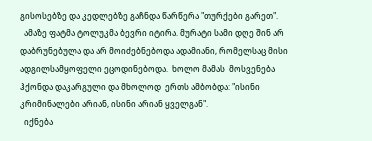გისოსებზე და კედლებზე გაჩნდა წარწერა "თურქები გარეთ".
  ამაზე ფატმა ტოლუკმა ბევრი იტირა. მურატი სამი დღე შინ არ დაბრუნებულა და არ მოიძებნებოდა ადამიანი, რომელსაც მისი ადგილსამყოფელი ეცოდინებოდა.  ხოლო მამას  მოსვენება ჰქონდა დაკარგული და მხოლოდ  ერთს ამბობდა: "ისინი კრიმინალები არიან, ისინი არიან ყველგან".
  იქნება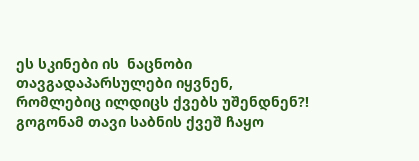ეს სკინები ის  ნაცნობი თავგადაპარსულები იყვნენ, რომლებიც ილდიცს ქვებს უშენდნენ?!  გოგონამ თავი საბნის ქვეშ ჩაყო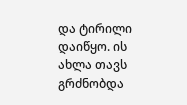და ტირილი დაიწყო. ის ახლა თავს გრძნობდა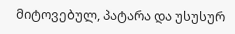მიტოვებულ, პატარა და უსუსურ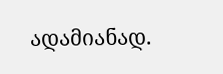ადამიანად.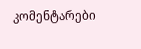კომენტარები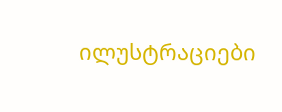ილუსტრაციები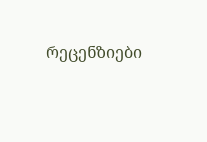რეცენზიები